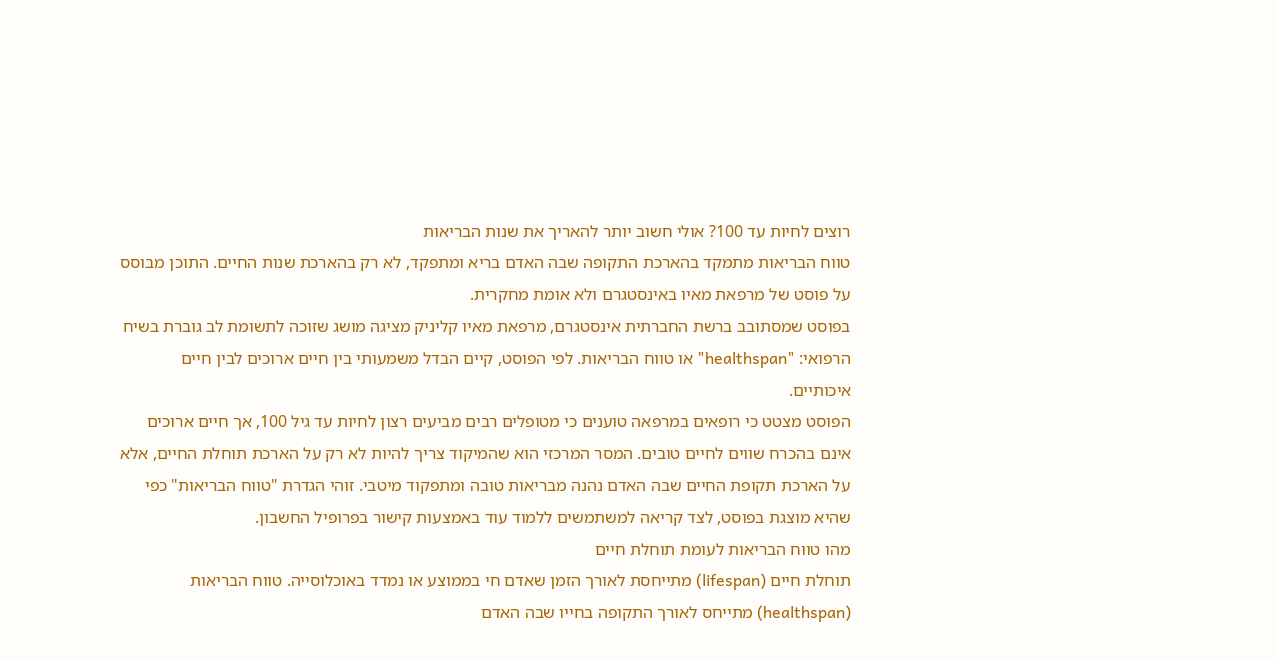רוצים לחיות עד 100? אולי חשוב יותר להאריך את שנות הבריאות
טווח הבריאות מתמקד בהארכת התקופה שבה האדם בריא ומתפקד, לא רק בהארכת שנות החיים. התוכן מבוסס על פוסט של מרפאת מאיו באינסטגרם ולא אומת מחקרית.
בפוסט שמסתובב ברשת החברתית אינסטגרם, מרפאת מאיו קליניק מציגה מושג שזוכה לתשומת לב גוברת בשיח הרפואי: "healthspan" או טווח הבריאות. לפי הפוסט, קיים הבדל משמעותי בין חיים ארוכים לבין חיים איכותיים.
הפוסט מצטט כי רופאים במרפאה טוענים כי מטופלים רבים מביעים רצון לחיות עד גיל 100, אך חיים ארוכים אינם בהכרח שווים לחיים טובים. המסר המרכזי הוא שהמיקוד צריך להיות לא רק על הארכת תוחלת החיים, אלא על הארכת תקופת החיים שבה האדם נהנה מבריאות טובה ומתפקוד מיטבי. זוהי הגדרת "טווח הבריאות" כפי שהיא מוצגת בפוסט, לצד קריאה למשתמשים ללמוד עוד באמצעות קישור בפרופיל החשבון.
מהו טווח הבריאות לעומת תוחלת חיים
תוחלת חיים (lifespan) מתייחסת לאורך הזמן שאדם חי בממוצע או נמדד באוכלוסייה. טווח הבריאות (healthspan) מתייחס לאורך התקופה בחייו שבה האדם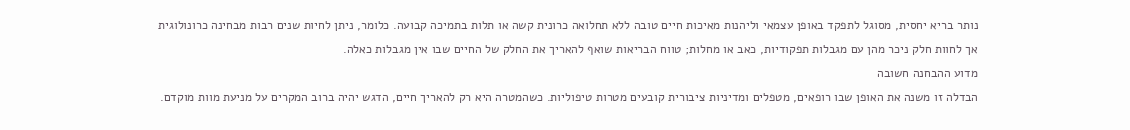נותר בריא יחסית, מסוגל לתפקד באופן עצמאי וליהנות מאיכות חיים טובה ללא תחלואה כרונית קשה או תלות בתמיכה קבועה. כלומר, ניתן לחיות שנים רבות מבחינה כרונולוגית אך לחוות חלק ניכר מהן עם מגבלות תפקודיות, כאב או מחלות; טווח הבריאות שואף להאריך את החלק של החיים שבו אין מגבלות כאלה.
מדוע ההבחנה חשובה
הבדלה זו משנה את האופן שבו רופאים, מטפלים ומדיניות ציבורית קובעים מטרות טיפוליות. כשהמטרה היא רק להאריך חיים, הדגש יהיה ברוב המקרים על מניעת מוות מוקדם.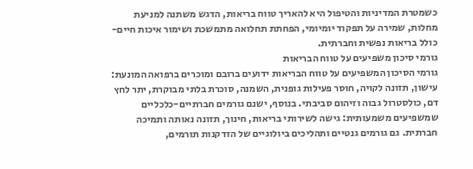כשמטרת המדיניות והטיפול היא להאריך טווח בריאות, הדגש משתנה למניעת מחלות, שמירה על תפקוד יומיומי, הפחתת תחלואה מתמשכת ושימור איכות חיים-כולל בריאות נפשית וחברתית.
גורמי סיכון משפיעים על טווח הבריאות
גורמי הסיכון המשפיעים על טווח הבריאות ידועים ברובם ומוכרים ברפואה המונעת: עישון, תזונה לקויה, חוסר פעילות גופנית, השמנה, סוכרת בלתי מבוקרת, יתר לחץ דם, כולסטרול גבוה וזיהום סביבתי. בנוסף, ישנם גורמים חברתיים-כלכליים שמשפיעים משמעותית: גישה לשירותי בריאות, חינוך, תזונה נאותה ותמיכה חברתית. גם גורמים גנטיים ותהליכים ביולוגיים של הזדקנות תורמים,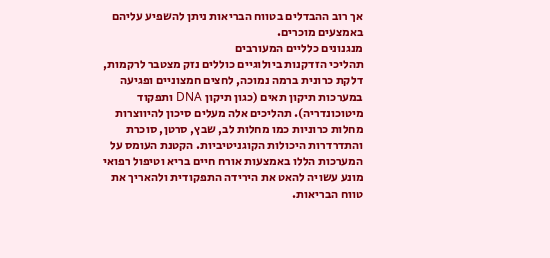אך רוב ההבדלים בטווח הבריאות ניתן להשפיע עליהם באמצעים מוכרים.
מנגנונים כלליים המעורבים
תהליכי הזדקנות ביולוגיים כוללים נזק מצטבר לרקמות, דלקת כרונית ברמה נמוכה, לחצים חמצוניים ופגיעה במערכות תיקון תאים (כגון תיקון DNA ותפקוד מיטוכונדריה). תהליכים אלה מעלים סיכון להיווצרות מחלות כרוניות כמו מחלות לב, שבץ, סרטן, סוכרת והתדרדרות היכולות הקוגניטיביות. הקטנת העומס על המערכות הללו באמצעות אורח חיים בריא וטיפול רפואי מונע עשויה להאט את הירידה התפקודית ולהאריך את טווח הבריאות.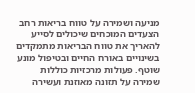מניעה ושמירה על טווח בריאות רחב
הצעדים המוכחים שיכולים לסייע להאריך את טווח הבריאות מתמקדים בשינויים באורח החיים ובטיפול מונע שוטף. פעולות מרכזיות כוללות שמירה על תזונה מאוזנת ועשירה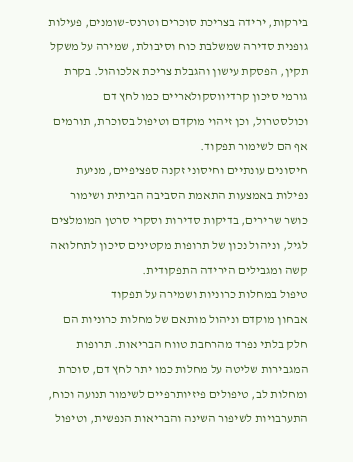בירקות, ירידה בצריכת סוכרים וטרנס-שומנים, פעילות גופנית סדירה שמשלבת כוח וסיבולת, שמירה על משקל תקין, הפסקת עישון והגבלת צריכת אלכוהול. בקרת גורמי סיכון קרדיווסקולאריים כמו לחץ דם וכולסטרול, וכן זיהוי מוקדם וטיפול בסוכרת, תורמים אף הם לשימור תפקוד.
חיסונים עונתיים וחיסוני זקנה ספציפיים, מניעת נפילות באמצעות התאמת הסביבה הביתית ושימור כושר שרירים, בדיקות סדירות וסקרי סרטן המומלצים לגיל, וניהול נכון של תרופות מקטינים סיכון לתחלואה קשה ומגבילים הירידה התפקודית.
טיפול במחלות כרוניות ושמירה על תפקוד
אבחון מוקדם וניהול מותאם של מחלות כרוניות הם חלק בלתי נפרד מהרחבת טווח הבריאות. תרופות המגבירות שליטה על מחלות כמו יתר לחץ דם, סוכרת ומחלות לב, טיפולים פיזיותרפיים לשימור תנועה וכוח, התערבויות לשיפור השינה והבריאות הנפשית, וטיפול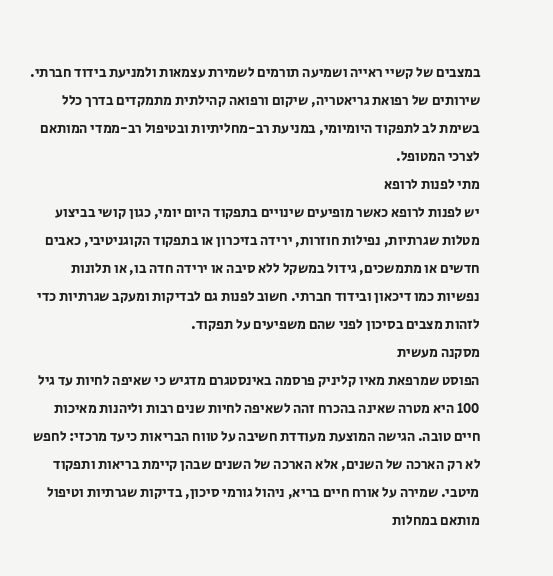במצבים של קשיי ראייה ושמיעה תורמים לשמירת עצמאות ולמניעת בידוד חברתי.
שירותים של רפואת גריאטריה, שיקום ורפואה קהילתית מתמקדים בדרך כלל בשימת לב לתפקוד היומיומי, במניעת רב-מחליתיות ובטיפול רב-ממדי המותאם לצרכי המטופל.
מתי לפנות לרופא
יש לפנות לרופא כאשר מופיעים שינויים בתפקוד היום יומי, כגון קושי בביצוע מטלות שגרתיות, נפילות חוזרות, ירידה בזיכרון או בתפקוד הקוגניטיבי, כאבים חדשים או מתמשכים, גידול במשקל ללא סיבה או ירידה חדה בו, או תלונות נפשיות כמו דיכאון ובידוד חברתי. חשוב לפנות גם לבדיקות ומעקב שגרתיות כדי לזהות מצבים בסיכון לפני שהם משפיעים על תפקוד.
מסקנה מעשית
הפוסט שמרפאת מאיו קליניק פרסמה באינסטגרם מדגיש כי שאיפה לחיות עד גיל 100 היא מטרה שאינה בהכרח זהה לשאיפה לחיות שנים רבות וליהנות מאיכות חיים טובה. הגישה המוצעת מעודדת חשיבה על טווח הבריאות כיעד מרכזי: לחפש לא רק הארכה של השנים, אלא הארכה של השנים שבהן קיימת בריאות ותפקוד מיטבי. שמירה על אורח חיים בריא, ניהול גורמי סיכון, בדיקות שגרתיות וטיפול מותאם במחלות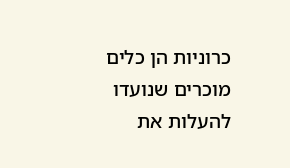כרוניות הן כלים מוכרים שנועדו להעלות את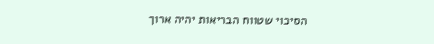הסיכוי שטווח הבריאות יהיה ארוך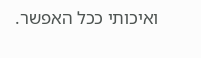ואיכותי ככל האפשר.